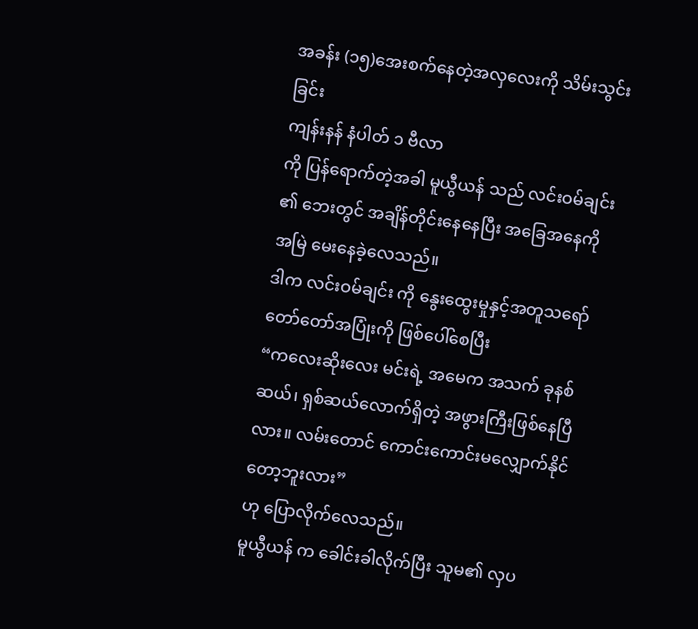အခန်း (၁၅)အေးစက်နေတဲ့အလှလေးကို သိမ်းသွင်းခြင်း
ကျန်းနန် နံပါတ် ၁ ဗီလာ
ကို ပြန်ရောက်တဲ့အခါ မူယွီယန် သည် လင်းဝမ်ချင်း ၏ ဘေးတွင် အချိန်တိုင်းနေနေပြီး အခြေအနေကို
အမြဲ မေးနေခဲ့လေသည်။
ဒါက လင်းဝမ်ချင်း ကို နွေးထွေးမှုနှင့်အတူသရော်
တော်တော်အပြုံးကို ဖြစ်ပေါ်စေပြီး
“ကလေးဆိုးလေး မင်းရဲ့ အမေက အသက် ခုနစ်ဆယ်၊ ရှစ်ဆယ်လောက်ရှိတဲ့ အဖွားကြီးဖြစ်နေပြီလား။ လမ်းတောင် ကောင်းကောင်းမလျှောက်နိုင်တော့ဘူးလား”
ဟု ပြောလိုက်လေသည်။
မူယွီယန် က ခေါင်းခါလိုက်ပြီး သူမ၏ လှပ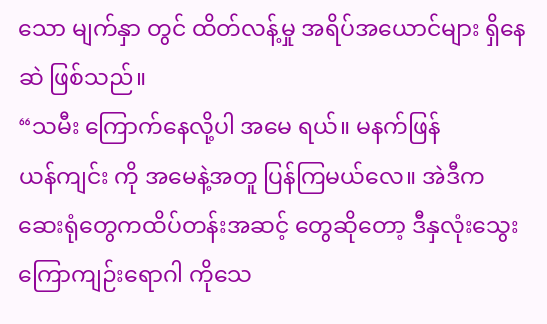သော မျက်နှာ တွင် ထိတ်လန့်မှု အရိပ်အယောင်များ ရှိနေဆဲ ဖြစ်သည်။
“သမီး ကြောက်နေလို့ပါ အမေ ရယ်။ မနက်ဖြန်
ယန်ကျင်း ကို အမေနဲ့အတူ ပြန်ကြမယ်လေ။ အဲဒီက ဆေးရုံတွေကထိပ်တန်းအဆင့် တွေဆိုတော့ ဒီနှလုံးသွေးကြောကျဉ်းရောဂါ ကိုသေ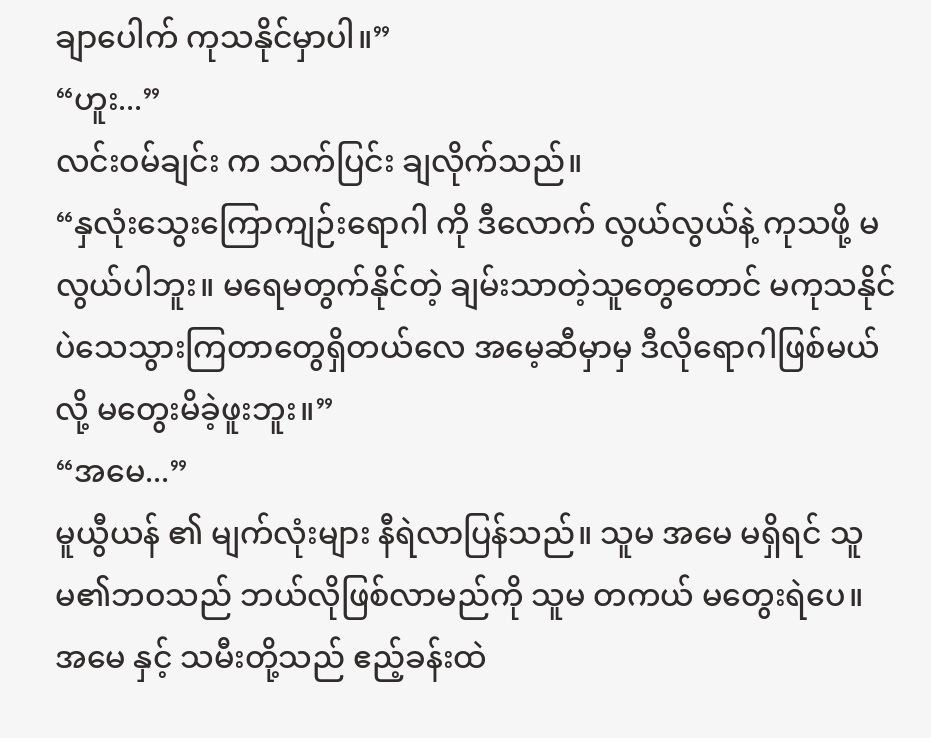ချာပေါက် ကုသနိုင်မှာပါ။”
“ဟူး...”
လင်းဝမ်ချင်း က သက်ပြင်း ချလိုက်သည်။
“နှလုံးသွေးကြောကျဉ်းရောဂါ ကို ဒီလောက် လွယ်လွယ်နဲ့ ကုသဖို့ မလွယ်ပါဘူး။ မရေမတွက်နိုင်တဲ့ ချမ်းသာတဲ့သူတွေတောင် မကုသနိုင်ပဲသေသွားကြတာတွေရှိတယ်လေ အမေ့ဆီမှာမှ ဒီလိုရောဂါဖြစ်မယ်လို့ မတွေးမိခဲ့ဖူးဘူး။”
“အမေ...”
မူယွီယန် ၏ မျက်လုံးများ နီရဲလာပြန်သည်။ သူမ အမေ မရှိရင် သူမ၏ဘဝသည် ဘယ်လိုဖြစ်လာမည်ကို သူမ တကယ် မတွေးရဲပေ။
အမေ နှင့် သမီးတို့သည် ဧည့်ခန်းထဲ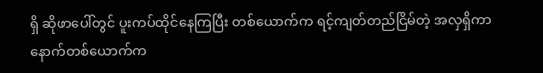ရှိ ဆိုဖာပေါ်တွင် ပူးကပ်ထိုင်နေကြပြီး တစ်ယောက်က ရင့်ကျတ်တည်ငြိမ်တဲ့ အလှရှိကာ နောက်တစ်ယောက်က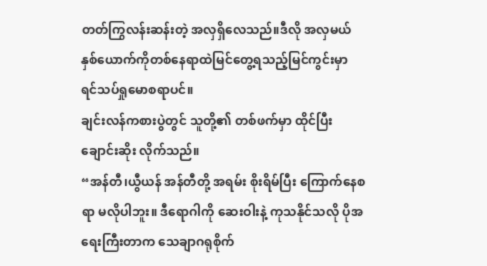တတ်ကြွလန်းဆန်းတဲ့ အလှရှိလေသည်။ဒီလို အလှမယ်နှစ်ယောက်ကိုတစ်နေရာထဲမြင်တွေ့ရသည့်မြင်ကွင်းမှာ ရင်သပ်ရှုမောစရာပင်။
ချင်းလန်ကစားပွဲတွင် သူတို့၏ တစ်ဖက်မှာ ထိုင်ပြီး ချောင်းဆိုး လိုက်သည်။
“အန်တီ၊ယွီယန် အန်တီတို့ အရမ်း စိုးရိမ်ပြီး ကြောက်နေစရာ မလိုပါဘူး။ ဒီရောဂါကို ဆေးဝါးနဲ့ ကုသနိုင်သလို ပိုအရေးကြီးတာက သေချာဂရုစိုက်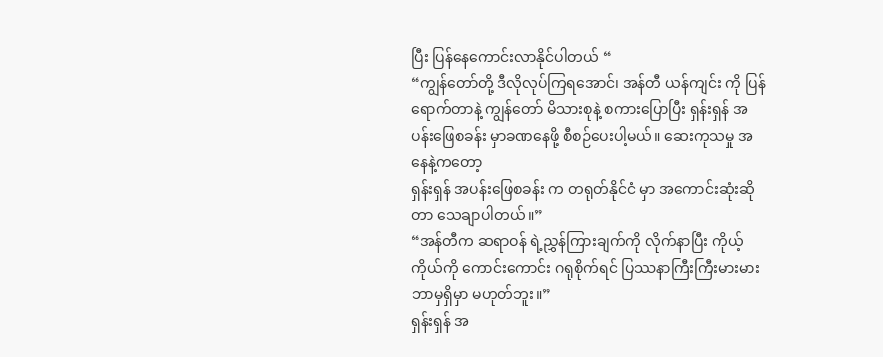ပြီး ပြန်နေကောင်းလာနိုင်ပါတယ် “
“ကျွန်တော်တို့ ဒီလိုလုပ်ကြရအောင်၊ အန်တီ ယန်ကျင်း ကို ပြန်ရောက်တာနဲ့ ကျွန်တော် မိသားစုနဲ့ စကားပြောပြီး ရှန်းရှန် အပန်းဖြေစခန်း မှာခဏနေဖို့ စီစဉ်ပေးပါ့မယ်။ ဆေးကုသမှု အနေနဲ့ကတော့
ရှန်းရှန် အပန်းဖြေစခန်း က တရုတ်နိုင်ငံ မှာ အကောင်းဆုံးဆိုတာ သေချာပါတယ်။”
“အန်တီက ဆရာဝန် ရဲ့ညွှန်ကြားချက်ကို လိုက်နာပြီး ကိုယ့်ကိုယ်ကို ကောင်းကောင်း ဂရုစိုက်ရင် ပြဿနာကြီးကြီးမားမား ဘာမှရှိမှာ မဟုတ်ဘူး။”
ရှန်းရှန် အ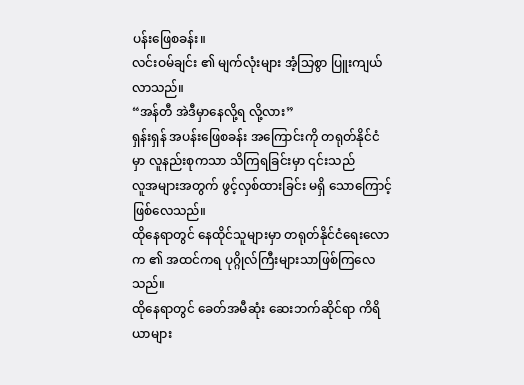ပန်းဖြေစခန်း။
လင်းဝမ်ချင်း ၏ မျက်လုံးများ အံ့သြစွာ ပြူးကျယ်လာသည်။
“အန်တီ အဲဒီမှာနေလို့ရ လို့လား”
ရှန်းရှန် အပန်းဖြေစခန်း အကြောင်းကို တရုတ်နိုင်ငံ မှာ လူနည်းစုကသာ သိကြရခြင်းမှာ ၎င်းသည်
လူအများအတွက် ဖွင့်လှစ်ထားခြင်း မရှိ သောကြောင့် ဖြစ်လေသည်။
ထိုနေရာတွင် နေထိုင်သူများမှာ တရုတ်နိုင်ငံရေးလောက ၏ အထင်ကရ ပုဂ္ဂိုလ်ကြီးများသာဖြစ်ကြလေသည်။
ထိုနေရာတွင် ခေတ်အမီဆုံး ဆေးဘက်ဆိုင်ရာ ကိရိယာများ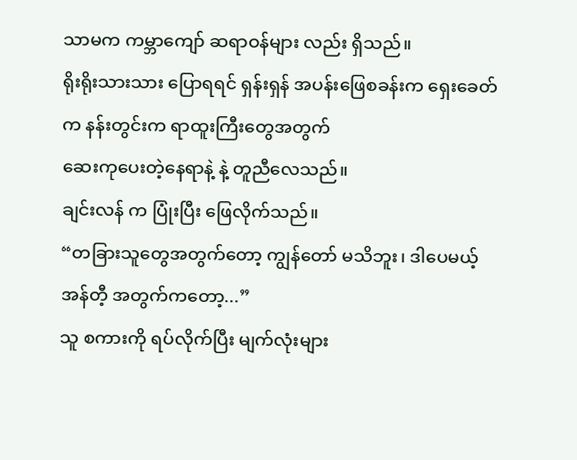သာမက ကမ္ဘာကျော် ဆရာဝန်များ လည်း ရှိသည်။
ရိုးရိုးသားသား ပြောရရင် ရှန်းရှန် အပန်းဖြေစခန်းက ရှေးခေတ်က နန်းတွင်းက ရာထူးကြီးတွေအတွက်
ဆေးကုပေးတဲ့နေရာနဲ့ နဲ့ တူညီလေသည်။
ချင်းလန် က ပြုံးပြီး ဖြေလိုက်သည်။
“တခြားသူတွေအတွက်တော့ ကျွန်တော် မသိဘူး၊ ဒါပေမယ့် အန်တီ့ အတွက်ကတော့...”
သူ စကားကို ရပ်လိုက်ပြီး မျက်လုံးများ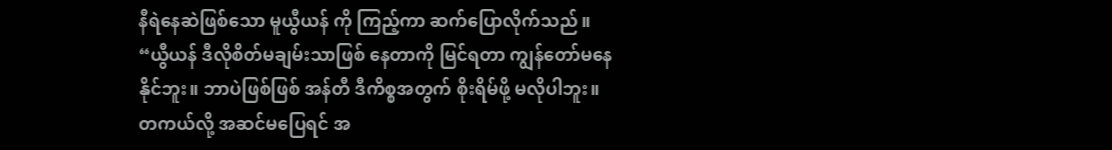နီရဲနေဆဲဖြစ်သော မူယွီယန် ကို ကြည့်ကာ ဆက်ပြောလိုက်သည်။
“ယွီယန် ဒီလိုစိတ်မချမ်းသာဖြစ် နေတာကို မြင်ရတာ ကျွန်တော်မနေနိုင်ဘူး။ ဘာပဲဖြစ်ဖြစ် အန်တီ ဒီကိစ္စအတွက် စိုးရိမ်ဖို့ မလိုပါဘူး။ တကယ်လို့ အဆင်မပြေရင် အ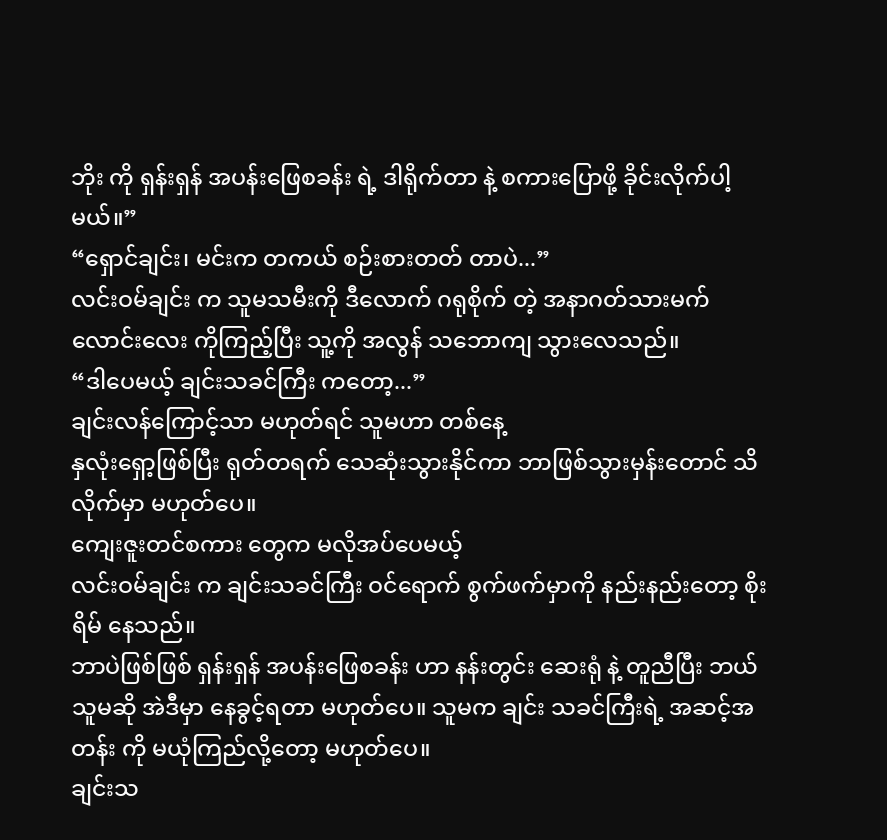ဘိုး ကို ရှန်းရှန် အပန်းဖြေစခန်း ရဲ့ ဒါရိုက်တာ နဲ့ စကားပြောဖို့ ခိုင်းလိုက်ပါ့မယ်။”
“ရှောင်ချင်း၊ မင်းက တကယ် စဉ်းစားတတ် တာပဲ...”
လင်းဝမ်ချင်း က သူမသမီးကို ဒီလောက် ဂရုစိုက် တဲ့ အနာဂတ်သားမက်လောင်းလေး ကိုကြည့်ပြီး သူ့ကို အလွန် သဘောကျ သွားလေသည်။
“ဒါပေမယ့် ချင်းသခင်ကြီး ကတော့...”
ချင်းလန်ကြောင့်သာ မဟုတ်ရင် သူမဟာ တစ်နေ့
နှလုံးရှော့ဖြစ်ပြီး ရုတ်တရက် သေဆုံးသွားနိုင်ကာ ဘာဖြစ်သွားမှန်းတောင် သိလိုက်မှာ မဟုတ်ပေ။
ကျေးဇူးတင်စကား တွေက မလိုအပ်ပေမယ့်
လင်းဝမ်ချင်း က ချင်းသခင်ကြီး ဝင်ရောက် စွက်ဖက်မှာကို နည်းနည်းတော့ စိုးရိမ် နေသည်။
ဘာပဲဖြစ်ဖြစ် ရှန်းရှန် အပန်းဖြေစခန်း ဟာ နန်းတွင်း ဆေးရုံ နဲ့ တူညီပြီး ဘယ်သူမဆို အဲဒီမှာ နေခွင့်ရတာ မဟုတ်ပေ။ သူမက ချင်း သခင်ကြီးရဲ့ အဆင့်အတန်း ကို မယုံကြည်လို့တော့ မဟုတ်ပေ။
ချင်းသ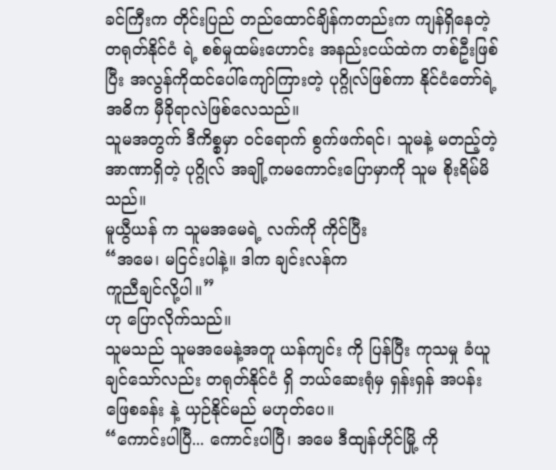ခင်ကြီးက တိုင်းပြည် တည်ထောင်ချိန်ကတည်းက ကျန်ရှိနေတဲ့ တရုတ်နိုင်ငံ ရဲ့ စစ်မှုထမ်းဟောင်း အနည်းငယ်ထဲက တစ်ဦးဖြစ်ပြီး အလွန်ကိုထင်ပေါ်ကျော်ကြားတဲ့ ပုဂ္ဂိုလ်ဖြစ်ကာ နိုင်ငံတော်ရဲ့ အဓိက မှီခိုရာလဲဖြစ်လေသည်။
သူမအတွက် ဒီကိစ္စမှာ ဝင်ရောက် စွက်ဖက်ရင်၊ သူမနဲ့ မတည့်တဲ့ အာဏာရှိတဲ့ ပုဂ္ဂိုလ် အချို့ကမကောင်းပြောမှာကို သူမ စိုးရိမ်မိသည်။
မူယွီယန် က သူမအမေရဲ့ လက်ကို ကိုင်ပြီး
“အမေ၊ မငြင်းပါနဲ့။ ဒါက ချင်းလန်က
ကူညီချင်လို့ပါ။”
ဟု ပြောလိုက်သည်။
သူမသည် သူမအမေနဲ့အတူ ယန်ကျင်း ကို ပြန်ပြီး ကုသမှု ခံယူချင်သော်လည်း တရုတ်နိုင်ငံ ရှိ ဘယ်ဆေးရုံမှ ရှန်းရှန် အပန်းဖြေစခန်း နဲ့ ယှဉ်နိုင်မည် မဟုတ်ပေ။
“ကောင်းပါပြီ... ကောင်းပါပြီ၊ အမေ ဒီထျန်ဟိုင်မြို့ ကို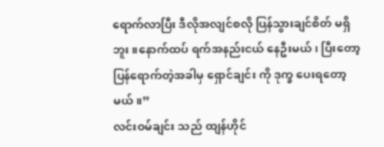ရောက်လာပြီး ဒီလိုအလျင်စလို ပြန်သွားချင်စိတ် မရှိဘူး။နောက်ထပ် ရက်အနည်းငယ် နေဦးမယ်၊ ပြီးတော့ ပြန်ရောက်တဲ့အခါမှ ရှောင်ချင်း ကို ဒုက္ခ ပေးရတော့မယ်။”
လင်းဝမ်ချင်း သည် ထျန်ဟိုင်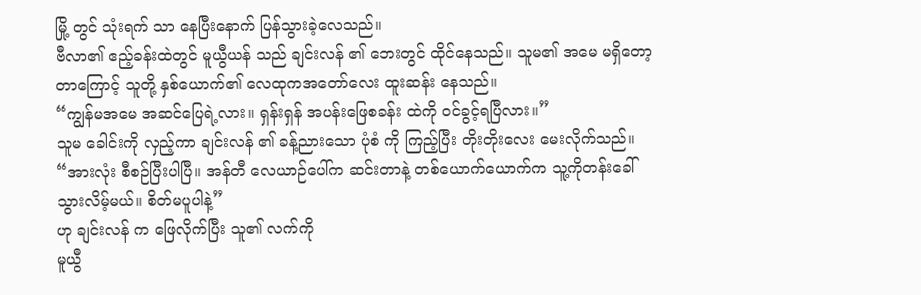မြို့ တွင် သုံးရက် သာ နေပြီးနောက် ပြန်သွားခဲ့လေသည်။
ဗီလာ၏ ဧည့်ခန်းထဲတွင် မူယွီယန် သည် ချင်းလန် ၏ ဘေးတွင် ထိုင်နေသည်။ သူမ၏ အမေ မရှိတော့တာကြောင့် သူတို့ နှစ်ယောက်၏ လေထုကအတော်လေး ထူးဆန်း နေသည်။
“ကျွန်မအမေ အဆင်ပြေရဲ့လား။ ရှန်းရှန် အပန်းဖြေစခန်း ထဲကို ဝင်ခွင့်ရပြီလား။”
သူမ ခေါင်းကို လှည့်ကာ ချင်းလန် ၏ ခန့်ညားသော ပုံစံ ကို ကြည့်ပြီး တိုးတိုးလေး မေးလိုက်သည်။
“အားလုံး စီစဉ်ပြီးပါပြီ။ အန်တီ လေယာဉ်ပေါ်က ဆင်းတာနဲ့ တစ်ယောက်ယောက်က သူ့ကိုတန်းခေါ် သွားလိမ့်မယ်။ စိတ်မပူပါနဲ့”
ဟု ချင်းလန် က ဖြေလိုက်ပြီး သူ၏ လက်ကို
မူယွီ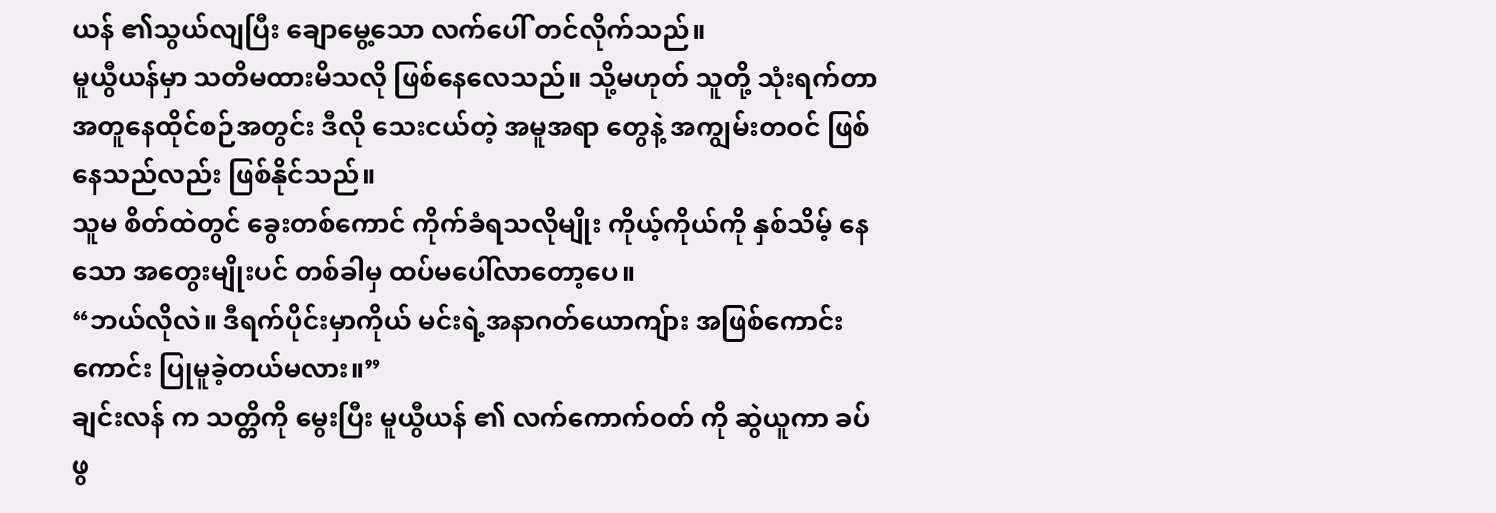ယန် ၏သွယ်လျပြီး ချောမွေ့သော လက်ပေါ် တင်လိုက်သည်။
မူယွီယန်မှာ သတိမထားမိသလို ဖြစ်နေလေသည်။ သို့မဟုတ် သူတို့ သုံးရက်တာ အတူနေထိုင်စဉ်အတွင်း ဒီလို သေးငယ်တဲ့ အမူအရာ တွေနဲ့ အကျွမ်းတဝင် ဖြစ်နေသည်လည်း ဖြစ်နိုင်သည်။
သူမ စိတ်ထဲတွင် ခွေးတစ်ကောင် ကိုက်ခံရသလိုမျိုး ကိုယ့်ကိုယ်ကို နှစ်သိမ့် နေသော အတွေးမျိုးပင် တစ်ခါမှ ထပ်မပေါ်လာတော့ပေ။
“ဘယ်လိုလဲ။ ဒီရက်ပိုင်းမှာကိုယ် မင်းရဲ့အနာဂတ်ယောကျ်ား အဖြစ်ကောင်းကောင်း ပြုမူခဲ့တယ်မလား။”
ချင်းလန် က သတ္တိကို မွေးပြီး မူယွီယန် ၏ လက်ကောက်ဝတ် ကို ဆွဲယူကာ ခပ်ဖွ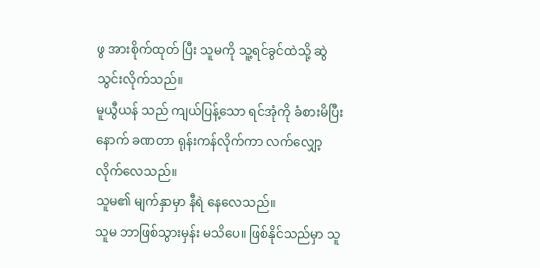ဖွ အားစိုက်ထုတ် ပြီး သူမကို သူ့ရင်ခွင်ထဲသို့ ဆွဲသွင်းလိုက်သည်။
မူယွီယန် သည် ကျယ်ပြန့်သော ရင်အုံကို ခံစားမိပြီးနောက် ခဏတာ ရုန်းကန်လိုက်ကာ လက်လျှော့လိုက်လေသည်။
သူမ၏ မျက်နှာမှာ နီရဲ နေလေသည်။
သူမ ဘာဖြစ်သွားမှန်း မသိပေ။ ဖြစ်နိုင်သည်မှာ သူ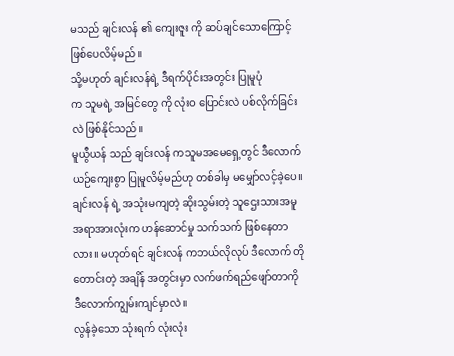မသည် ချင်းလန် ၏ ကျေးဇူး ကို ဆပ်ချင်သောကြောင့်ဖြစ်ပေလိမ့်မည်။
သို့မဟုတ် ချင်းလန်ရဲ့ ဒီရက်ပိုင်းအတွင်း ပြုမူပုံ
က သူမရဲ့ အမြင်တွေ ကို လုံးဝ ပြောင်းလဲ ပစ်လိုက်ခြင်းလဲ ဖြစ်နိုင်သည်။
မူယွီယန် သည် ချင်းလန် ကသူမအမေရှေ့တွင် ဒီလောက် ယဉ်ကျေးစွာ ပြုမူလိမ့်မည်ဟု တစ်ခါမှ မမျှော်လင့်ခဲ့ပေ။
ချင်းလန် ရဲ့ အသုံးမကျတဲ့ ဆိုးသွမ်းတဲ့ သူဌေးသားအမူအရာအားလုံးက ဟန်ဆောင်မှု သက်သက် ဖြစ်နေတာလား။ မဟုတ်ရင် ချင်းလန် ကဘယ်လိုလုပ် ဒီလောက် တိုတောင်းတဲ့ အချိန် အတွင်းမှာ လက်ဖက်ရည်ဖျော်တာကို ဒီလောက်ကျွမ်းကျင်မှာလဲ။
လွန်ခဲ့သော သုံးရက် လုံးလုံး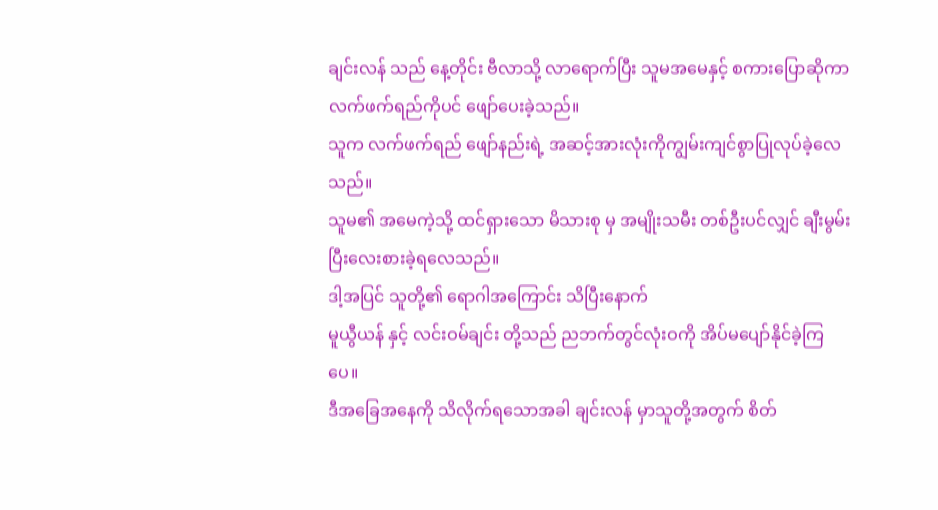ချင်းလန် သည် နေ့တိုင်း ဗီလာသို့ လာရောက်ပြီး သူမအမေနှင့် စကားပြောဆိုကာ လက်ဖက်ရည်ကိုပင် ဖျော်ပေးခဲ့သည်။
သူက လက်ဖက်ရည် ဖျော်နည်းရဲ့ အဆင့်အားလုံးကိုကျွမ်းကျင်စွာပြုလုပ်ခဲ့လေသည်။
သူမ၏ အမေကဲ့သို့ ထင်ရှားသော မိသားစု မှ အမျိုးသမီး တစ်ဦးပင်လျှင် ချီးမွမ်း ပြီးလေးစားခဲ့ရလေသည်။
ဒါ့အပြင် သူတို့၏ ရောဂါအကြောင်း သိပြီးနောက်
မူယွီယန် နှင့် လင်းဝမ်ချင်း တို့သည် ညဘက်တွင်လုံးဝကို အိပ်မပျော်နိုင်ခဲ့ကြပေ။
ဒီအခြေအနေကို သိလိုက်ရသောအခါ ချင်းလန် မှာသူတို့အတွက် စိတ်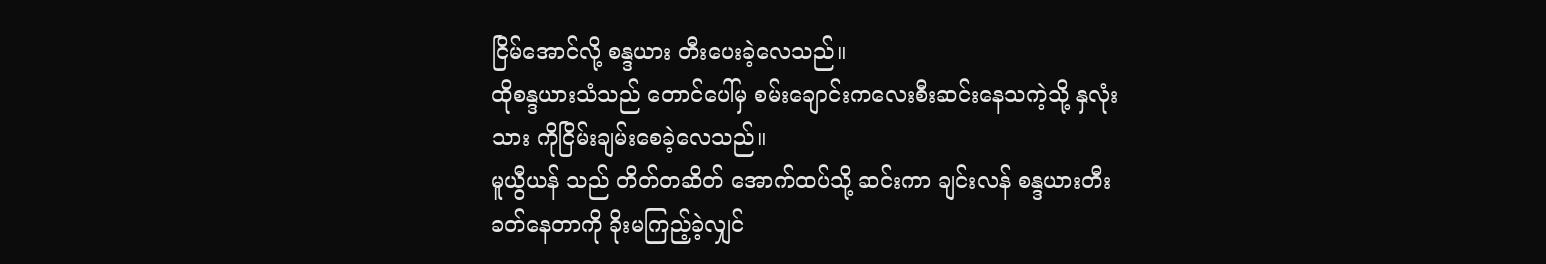ငြိမ်အောင်လို့ စန္ဒယား တီးပေးခဲ့လေသည်။
ထိုစန္ဒယားသံသည် တောင်ပေါ်မှ စမ်းချောင်းကလေးစီးဆင်းနေသကဲ့သို့ နှလုံးသား ကိုငြိမ်းချမ်းစေခဲ့လေသည်။
မူယွီယန် သည် တိတ်တဆိတ် အောက်ထပ်သို့ ဆင်းကာ ချင်းလန် စန္ဒယားတီးခတ်နေတာကို ခိုးမကြည့်ခဲ့လျှင်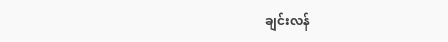ချင်းလန်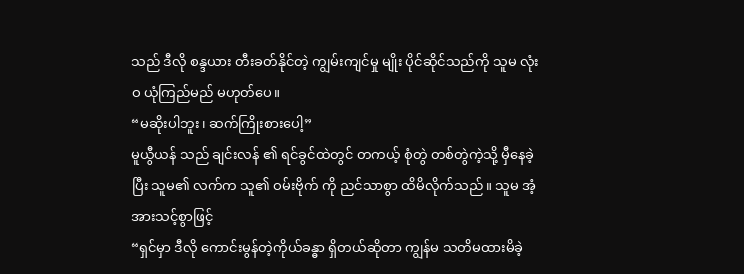သည် ဒီလို စန္ဒယား တီးခတ်နိုင်တဲ့ ကျွမ်းကျင်မှု မျိုး ပိုင်ဆိုင်သည်ကို သူမ လုံးဝ ယုံကြည်မည် မဟုတ်ပေ။
“မဆိုးပါဘူး၊ ဆက်ကြိုးစားပေါ့”
မူယွီယန် သည် ချင်းလန် ၏ ရင်ခွင်ထဲတွင် တကယ့် စုံတွဲ တစ်တွဲကဲ့သို့ မှီနေခဲ့ပြီး သူမ၏ လက်က သူ၏ ဝမ်းဗိုက် ကို ညင်သာစွာ ထိမိလိုက်သည်။ သူမ အံ့အားသင့်စွာဖြင့်
“ရှင်မှာ ဒီလို ကောင်းမွန်တဲ့ကိုယ်ခန္ဓာ ရှိတယ်ဆိုတာ ကျွန်မ သတိမထားမိခဲ့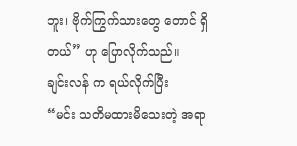ဘူး၊ ဗိုက်ကြွက်သားတွေ တောင် ရှိတယ်” ဟု ပြောလိုက်သည်။
ချင်းလန် က ရယ်လိုက်ပြီး
“မင်း သတိမထားမိသေးတဲ့ အရာ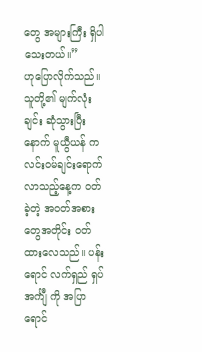တွေ အများကြီး ရှိပါသေးတယ်။”
ဟုပြောလိုက်သည်။
သူတို့၏ မျက်လုံးချင်း ဆုံသွားပြီးနောက် မူယွီယန် က လင်းဝမ်ချင်းရောက်လာသည့်နေ့က ဝတ်ခဲ့တဲ့ အဝတ်အစားတွေအတိုင်း ဝတ်ထားလေသည်။ ပန်းရောင် လက်ရှည် ရှပ်အင်္ကျီ ကို အပြာရောင်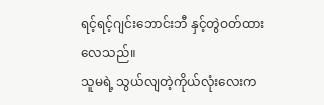ရင့်ရင့်ဂျင်းဘောင်းဘီ နှင့်တွဲဝတ်ထားလေသည်။
သူမရဲ့ သွယ်လျတဲ့ကိုယ်လုံးလေးက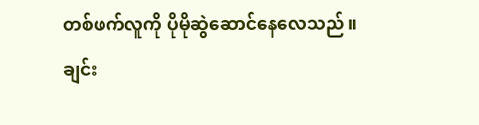တစ်ဖက်လူကို ပိုမိုဆွဲဆောင်နေလေသည်။
ချင်း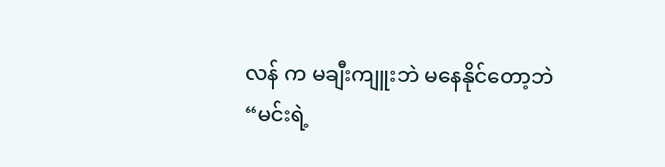လန် က မချီးကျူးဘဲ မနေနိုင်တော့ဘဲ
“မင်းရဲ့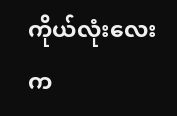ကိုယ်လုံးလေးက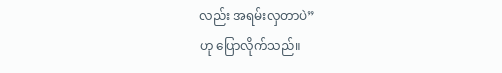လည်း အရမ်းလှတာပဲ”
ဟု ပြောလိုက်သည်။